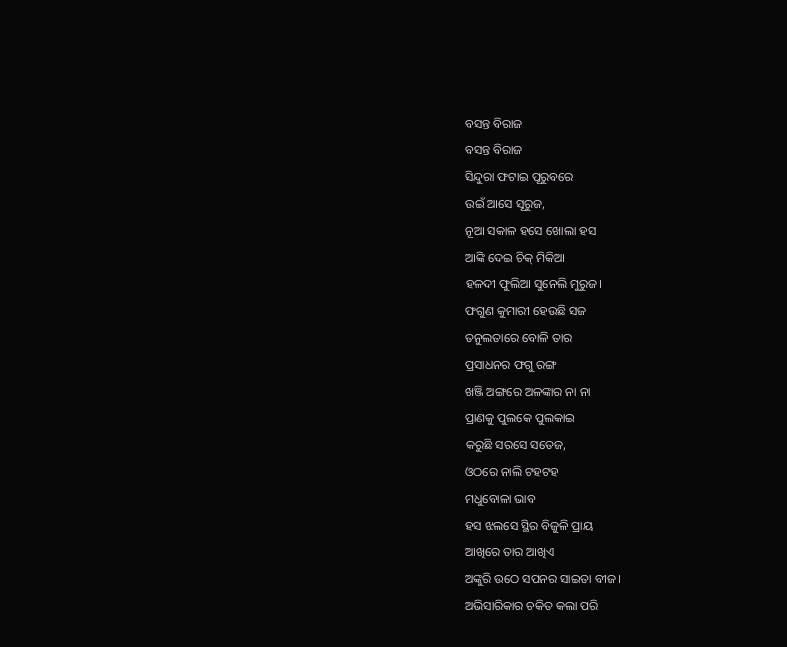ବସନ୍ତ ବିରାଜ
ବସନ୍ତ ବିରାଜ
ସିନ୍ଦୁରା ଫଟାଇ ପୂରୁବରେ
ଉଇଁ ଆସେ ସୂରୁଜ,
ନୂଆ ସକାଳ ହସେ ଖୋଲା ହସ
ଆଙ୍କି ଦେଇ ଚିକ୍ ମିକିଆ
ହଳଦୀ ଫୁଲିଆ ସୁନେଲି ମୁରୁଜ।
ଫଗୁଣ କୁମାରୀ ହେଉଛି ସଜ
ତନୁଲତାରେ ବୋଳି ତାର
ପ୍ରସାଧନର ଫଗୁ ରଙ୍ଗ
ଖଞ୍ଜି ଅଙ୍ଗରେ ଅଳଙ୍କାର ନା ନା
ପ୍ରାଣକୁ ପୁଲକେ ପୁଲକାଇ
କରୁଛି ସରସେ ସତେଜ,
ଓଠରେ ନାଲି ଟହଟହ
ମଧୁବୋଳା ଭାବ
ହସ ଝଲସେ ସ୍ଥିର ବିଜୁଳି ପ୍ରାୟ
ଆଖିରେ ତାର ଆଖିଏ
ଅଙ୍କୁରି ଉଠେ ସପନର ସାଇତା ବୀଜ।
ଅଭିସାରିକାର ଚକିତ କଲା ପରି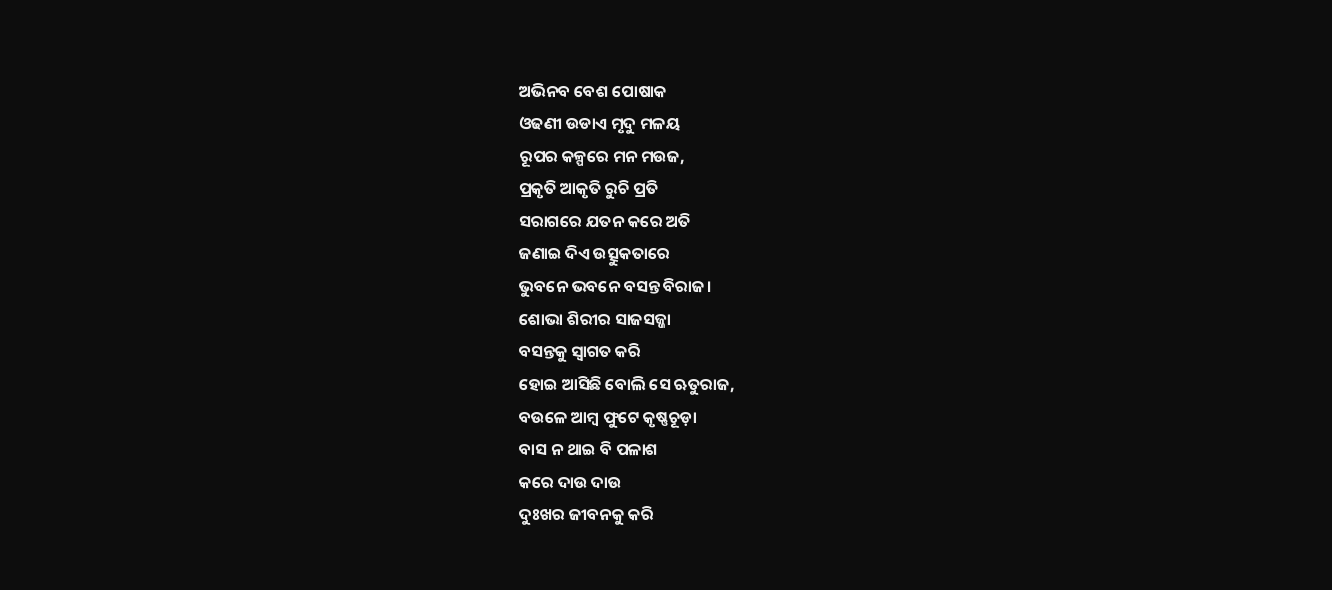ଅଭିନବ ବେଶ ପୋଷାକ
ଓଢଣୀ ଉଡାଏ ମୃଦୁ ମଳୟ
ରୂପର କଳ୍ପରେ ମନ ମଉଜ,
ପ୍ରକୃତି ଆକୃତି ରୁଚି ପ୍ରତି
ସରାଗରେ ଯତନ କରେ ଅତି
ଜଣାଇ ଦିଏ ଉତ୍ସୁକତାରେ
ଭୁବନେ ଭବନେ ବସନ୍ତ ବିରାଜ।
ଶୋଭା ଶିରୀର ସାଜସଜ୍ଜା
ବସନ୍ତକୁ ସ୍ଵାଗତ କରି
ହୋଇ ଆସିଛି ବୋଲି ସେ ଋତୁରାଜ,
ବଉଳେ ଆମ୍ଵ ଫୁଟେ କୃଷ୍ଣଚୂଡ଼ା
ବାସ ନ ଥାଇ ବି ପଳାଶ
କରେ ଦାଉ ଦାଉ
ଦୁଃଖର ଜୀବନକୁ କରି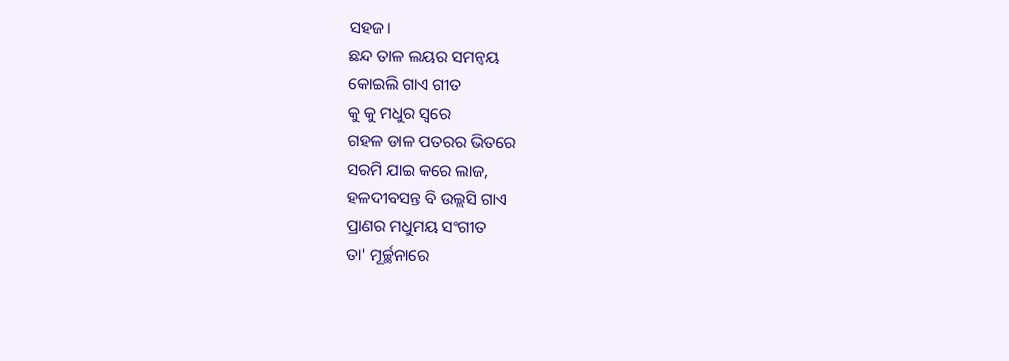ସହଜ।
ଛନ୍ଦ ତାଳ ଲୟର ସମନ୍ଵୟ
କୋଇଲି ଗାଏ ଗୀତ
କୁ କୁ ମଧୁର ସ୍ବରେ
ଗହଳ ଡାଳ ପତରର ଭିତରେ
ସରମି ଯାଇ କରେ ଲାଜ,
ହଳଦୀବସନ୍ତ ବି ଉଲ୍ଲସି ଗାଏ
ପ୍ରାଣର ମଧୁମୟ ସଂଗୀତ
ତା' ମୂର୍ଚ୍ଛନାରେ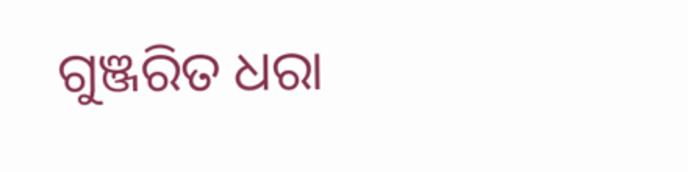ଗୁଞ୍ଜରିତ ଧରା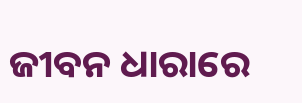ଜୀବନ ଧାରାରେ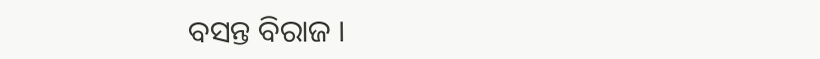ବସନ୍ତ ବିରାଜ ।